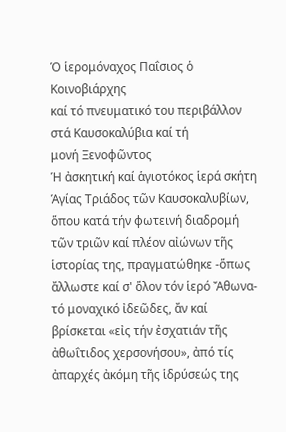Ὁ ἱερομόναχος Παΐσιος ὁ Κοινοβιάρχης
καί τό πνευματικό του περιβάλλον στά Καυσοκαλύβια καί τή
μονή Ξενοφῶντος
Ἡ ἀσκητική καί ἁγιοτόκος ἱερά σκήτη Ἁγίας Τριάδος τῶν Καυσοκαλυβίων, ὅπου κατά τήν φωτεινή διαδρομή τῶν τριῶν καί πλέον αἰώνων τῆς ἱστορίας της, πραγματώθηκε -ὅπως ἄλλωστε καί σ' ὅλον τόν ἱερό Ἄθωνα- τό μοναχικό ἰδεῶδες, ἄν καί βρίσκεται «εἰς τήν ἐσχατιάν τῆς ἀθωΐτιδος χερσονήσου», ἀπό τίς ἀπαρχές ἀκόμη τῆς ἱδρύσεώς της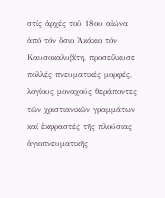στίς ἀρχές τοῦ 18ου αἰώνα ἀπό τόν ὅσιο Ἀκάκιο τόν Καυσοκαλυβίτη, προσείλκυσε πολλές πνευματικές μορφές, λογίους μοναχούς θεράποντες τῶν χριστιανικῶν γραμμάτων καί ἐκφραστές τῆς πλούσιας ἁγιοπνευματικῆς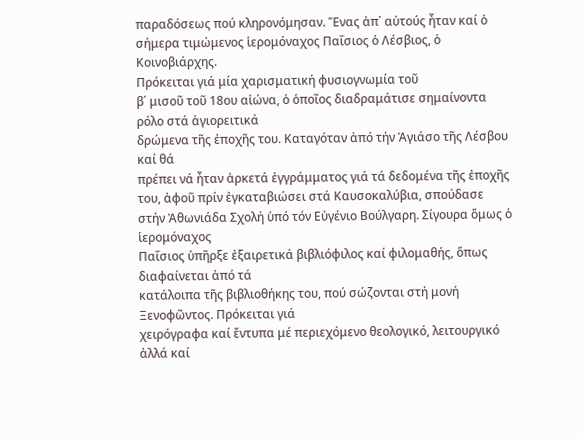παραδόσεως πού κληρονόμησαν. Ἕνας ἀπ᾿ αὐτούς ἦταν καί ὁ σήμερα τιμώμενος ἱερομόναχος Παΐσιος ὁ Λέσβιος, ὁ Κοινοβιάρχης.
Πρόκειται γιά μία χαρισματική φυσιογνωμία τοῦ
β΄ μισοῦ τοῦ 18ου αἰώνα, ὁ ὁποῖος διαδραμάτισε σημαίνοντα ρόλο στά ἁγιορειτικά
δρώμενα τῆς ἐποχῆς του. Καταγόταν ἀπό τήν Ἁγιάσο τῆς Λέσβου καί θά
πρέπει νά ἦταν ἀρκετά ἐγγράμματος γιά τά δεδομένα τῆς ἐποχῆς του, ἀφοῦ πρίν ἐγκαταβιώσει στά Καυσοκαλύβια, σπούδασε
στήν Ἀθωνιάδα Σχολή ὑπό τόν Εὐγένιο Βούλγαρη. Σίγουρα ὅμως ὁ ἱερομόναχος
Παΐσιος ὑπῆρξε ἐξαιρετικά βιβλιόφιλος καί φιλομαθής, ὅπως διαφαίνεται ἀπό τά
κατάλοιπα τῆς βιβλιοθήκης του, πού σώζονται στή μονή Ξενοφῶντος. Πρόκειται γιά
χειρόγραφα καί ἔντυπα μέ περιεχόμενο θεολογικό, λειτουργικό ἀλλά καί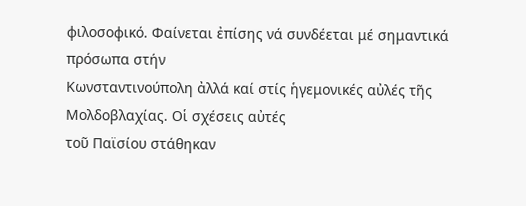φιλοσοφικό. Φαίνεται ἐπίσης νά συνδέεται μέ σημαντικά πρόσωπα στήν
Κωνσταντινούπολη ἀλλά καί στίς ἡγεμονικές αὐλές τῆς Μολδοβλαχίας. Οἱ σχέσεις αὐτές
τοῦ Παϊσίου στάθηκαν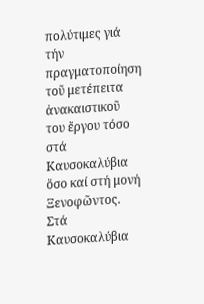πολύτιμες γιά τήν πραγματοποίηση τοῦ μετέπειτα ἀνακαιστικοῦ
του ἔργου τόσο στά Καυσοκαλύβια ὅσο καί στή μονή Ξενοφῶντος.
Στά Καυσοκαλύβια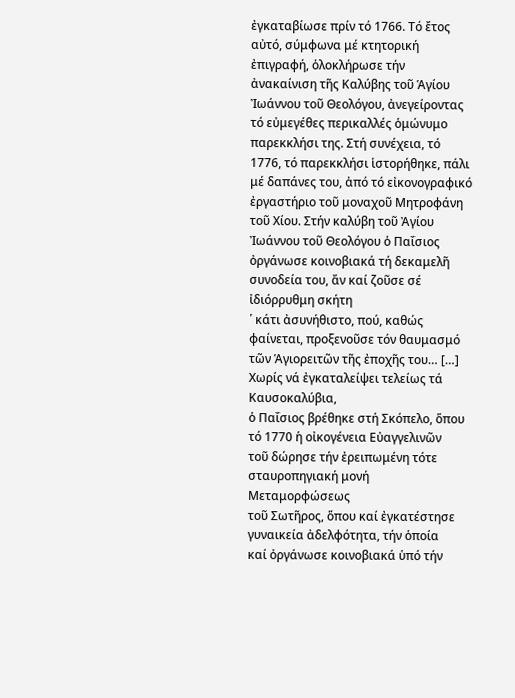ἐγκαταβίωσε πρίν τό 1766. Τό ἔτος αὐτό, σύμφωνα μέ κτητορική ἐπιγραφή, ὁλοκλήρωσε τήν ἀνακαίνιση τῆς Καλύβης τοῦ Ἁγίου Ἰωάννου τοῦ Θεολόγου, ἀνεγείροντας τό εὐμεγέθες περικαλλές ὁμώνυμο παρεκκλήσι της. Στή συνέχεια, τό 1776, τό παρεκκλήσι ἱστορήθηκε, πάλι μέ δαπάνες του, ἀπό τό εἰκονογραφικό ἐργαστήριο τοῦ μοναχοῦ Μητροφάνη τοῦ Χίου. Στήν καλύβη τοῦ Ἀγίου Ἰωάννου τοῦ Θεολόγου ὁ Παΐσιος ὀργάνωσε κοινοβιακά τή δεκαμελῆ συνοδεία του, ἄν καί ζοῦσε σέ ἰδιόρρυθμη σκήτη
῾ κάτι ἀσυνήθιστο, πού, καθώς φαίνεται, προξενοῦσε τόν θαυμασμό τῶν Ἁγιορειτῶν τῆς ἐποχῆς του… […] Χωρίς νά ἐγκαταλείψει τελείως τά Καυσοκαλύβια,
ὁ Παΐσιος βρέθηκε στή Σκόπελο, ὅπου τό 1770 ἡ οἰκογένεια Εὐαγγελινῶν
τοῦ δώρησε τήν ἐρειπωμένη τότε σταυροπηγιακή μονή Μεταμορφώσεως
τοῦ Σωτῆρος, ὅπου καί ἐγκατέστησε γυναικεία ἀδελφότητα, τήν ὁποία
καί ὀργάνωσε κοινοβιακά ὑπό τήν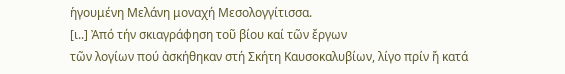ἡγουμένη Μελάνη μοναχή Μεσολογγίτισσα.
[ι..] Ἀπό τήν σκιαγράφηση τοῦ βίου καί τῶν ἔργων
τῶν λογίων πού ἀσκήθηκαν στή Σκήτη Καυσοκαλυβίων, λίγο πρίν ἤ κατά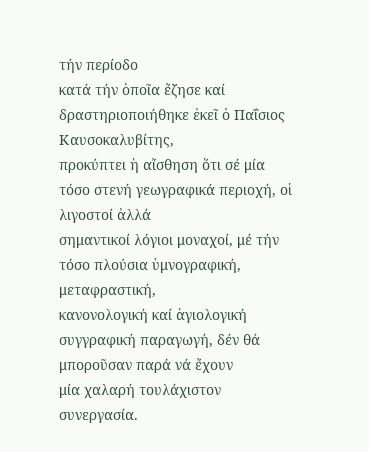τήν περίοδο
κατά τήν ὁποῖα ἔζησε καί δραστηριοποιήθηκε ἐκεῖ ὁ Παΐσιος Καυσοκαλυβίτης,
προκύπτει ἡ αἴσθηση ὅτι σέ μία τόσο στενή γεωγραφικά περιοχή, οἱ λιγοστοί ἀλλά
σημαντικοί λόγιοι μοναχοί, μέ τήν τόσο πλούσια ὑμνογραφική, μεταφραστική,
κανονολογική καί ἁγιολογική συγγραφική παραγωγή, δέν θά μποροῦσαν παρά νά ἔχουν
μία χαλαρή τουλάχιστον συνεργασία.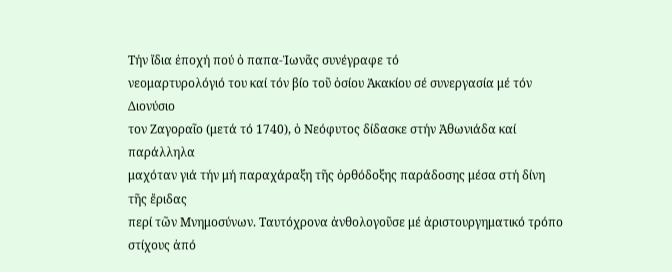Τήν ἴδια ἐποχή πού ὁ παπα-Ἰωνᾶς συνέγραφε τό
νεομαρτυρολόγιό του καί τόν βίο τοῦ ὁσίου Ἀκακίου σέ συνεργασία μέ τόν Διονύσιο
τον Ζαγοραῖο (μετά τό 1740), ὁ Νεόφυτος δίδασκε στήν Ἀθωνιάδα καί παράλληλα
μαχόταν γιά τήν μή παραχάραξη τῆς ὀρθόδοξης παράδοσης μέσα στή δίνη τῆς ἔριδας
περί τῶν Μνημοσύνων. Ταυτόχρονα ἀνθολογοῦσε μέ ἀριστουργηματικό τρόπο στίχους ἀπό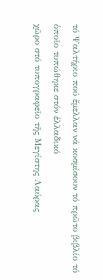τό Ψαλτήριο πού ἔμελλαν νά κοσμίσουν τό πρῶτο βιβλίο τό ὁποῖο τυπώθηκε στόν ἑλλαδικό
χῶρο στό τυπογραφεῖο τῆς Μεγίστης Λαύρας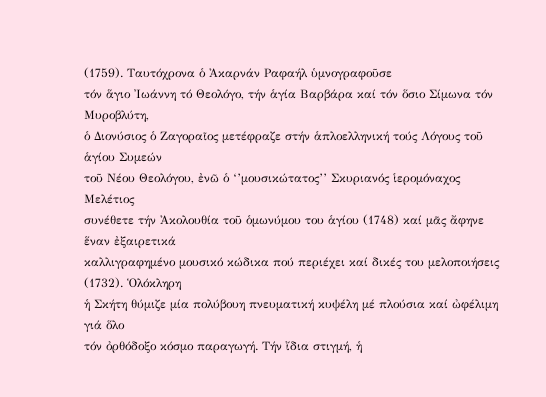(1759). Ταυτόχρονα ὁ Ἀκαρνάν Ραφαήλ ὑμνογραφοῦσε
τόν ἅγιο Ἰωάννη τό Θεολόγο, τήν ἁγία Βαρβάρα καί τόν ὅσιο Σίμωνα τόν Μυροβλύτη,
ὁ Διονύσιος ὁ Ζαγοραῖος μετέφραζε στήν ἁπλοελληνική τούς Λόγους τοῦ ἁγίου Συμεών
τοῦ Νέου Θεολόγου, ἐνῶ ὁ ‘’μουσικώτατος’’ Σκυριανός ἱερομόναχος Μελέτιος
συνέθετε τήν Ἀκολουθία τοῦ ὁμωνύμου του ἁγίου (1748) καί μᾶς ἄφηνε ἕναν ἐξαιρετικά
καλλιγραφημένο μουσικό κώδικα πού περιέχει καί δικές του μελοποιήσεις (1732). Ὁλόκληρη
ἡ Σκήτη θύμιζε μία πολύβουη πνευματική κυψέλη μέ πλούσια καί ὠφέλιμη γιά ὅλο
τόν ὀρθόδοξο κόσμο παραγωγή. Τήν ἴδια στιγμή, ἡ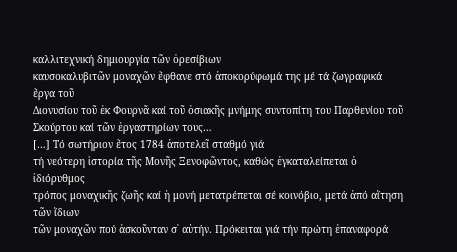καλλιτεχνική δημιουργία τῶν ὀρεσίβιων
καυσοκαλυβιτῶν μοναχῶν ἔφθανε στό ἀποκορύφωμά της μέ τά ζωγραφικά ἔργα τοῦ
Διονυσίου τοῦ ἐκ Φουρνᾶ καί τοῦ ὁσιακῆς μνήμης συντοπίτη του Παρθενίου τοῦ
Σκούρτου καί τῶν ἐργαστηρίων τους…
[…] Τό σωτήριον ἔτος 1784 ἀποτελεῖ σταθμό γιά
τή νεότερη ἱστορία τῆς Μονῆς Ξενοφῶντος, καθώς ἐγκαταλείπεται ὁ ἰδιόρυθμος
τρόπος μοναχικῆς ζωῆς καί ἡ μονή μετατρέπεται σέ κοινόβιο, μετά ἀπό αἴτηση τῶν ἴδιων
τῶν μοναχῶν πού ἀσκοῦνταν σ᾿ αὐτήν. Πρόκειται γιά τήν πρώτη ἐπαναφορά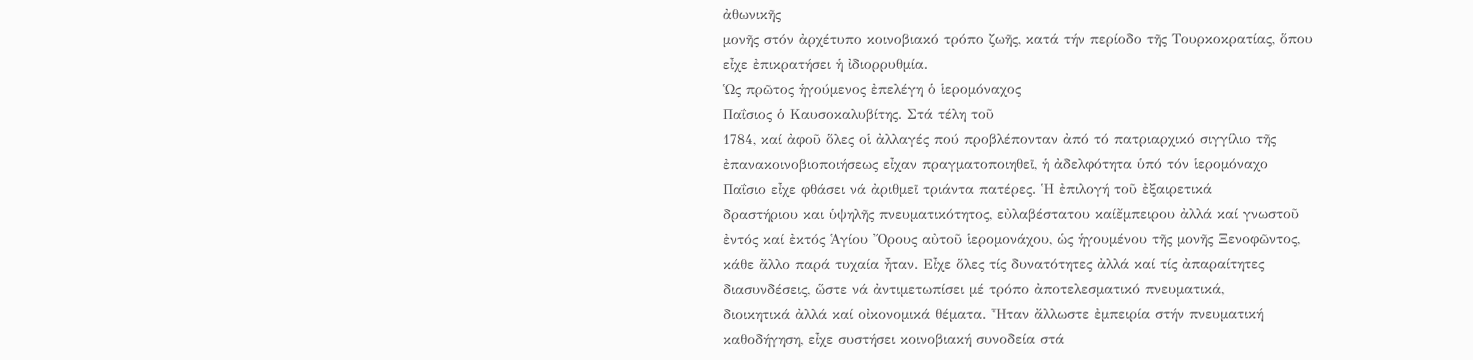ἀθωνικῆς
μονῆς στόν ἀρχέτυπο κοινοβιακό τρόπο ζωῆς, κατά τήν περίοδο τῆς Τουρκοκρατίας, ὅπου
εἶχε ἐπικρατήσει ἡ ἰδιορρυθμία.
Ὡς πρῶτος ἡγούμενος ἐπελέγη ὁ ἱερομόναχος
Παΐσιος ὁ Καυσοκαλυβίτης. Στά τέλη τοῦ
1784, καί ἀφοῦ ὅλες οἱ ἀλλαγές πού προβλέπονταν ἀπό τό πατριαρχικό σιγγίλιο τῆς
ἐπανακοινοβιοποιήσεως εἶχαν πραγματοποιηθεῖ, ἡ ἀδελφότητα ὑπό τόν ἱερομόναχο
Παΐσιο εἶχε φθάσει νά ἀριθμεῖ τριάντα πατέρες. Ἡ ἐπιλογή τοῦ ἐξαιρετικά
δραστήριου και ὑψηλῆς πνευματικότητος, εὐλαβέστατου καίἔμπειρου ἀλλά καί γνωστοῦ
ἐντός καί ἐκτός Ἁγίου Ὄρους αὐτοῦ ἱερομονάχου, ὡς ἡγουμένου τῆς μονῆς Ξενοφῶντος,
κάθε ἄλλο παρά τυχαία ἦταν. Εἶχε ὅλες τίς δυνατότητες ἀλλά καί τίς ἀπαραίτητες
διασυνδέσεις, ὥστε νά ἀντιμετωπίσει μέ τρόπο ἀποτελεσματικό πνευματικά,
διοικητικά ἀλλά καί οἰκονομικά θέματα. Ἦταν ἄλλωστε ἐμπειρία στήν πνευματική
καθοδήγηση, εἶχε συστήσει κοινοβιακή συνοδεία στά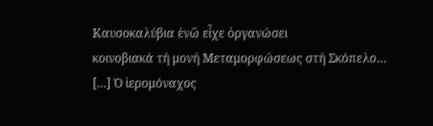Καυσοκαλύβια ἐνῶ εἶχε ὀργανώσει
κοινοβιακά τή μονή Μεταμορφώσεως στή Σκόπελο…
[…] Ὁ ἱερομόναχος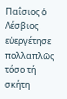Παΐσιος ὁ Λέσβιος εὐεργέτησε πολλαπλῶς τόσο τή σκήτη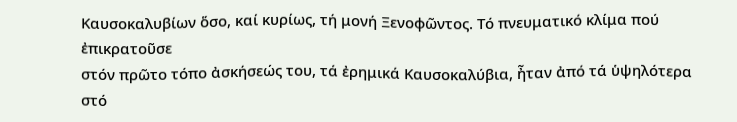Καυσοκαλυβίων ὅσο, καί κυρίως, τή μονή Ξενοφῶντος. Τό πνευματικό κλίμα πού ἐπικρατοῦσε
στόν πρῶτο τόπο ἀσκήσεώς του, τά ἐρημικά Καυσοκαλύβια, ἦταν ἀπό τά ὑψηλότερα
στό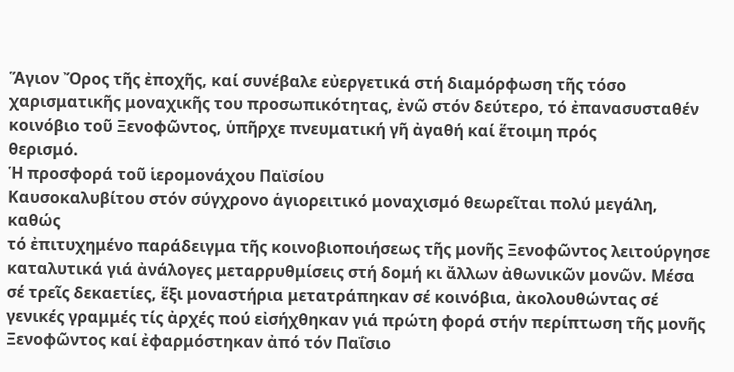Ἅγιον Ὄρος τῆς ἐποχῆς, καί συνέβαλε εὐεργετικά στή διαμόρφωση τῆς τόσο
χαρισματικῆς μοναχικῆς του προσωπικότητας, ἐνῶ στόν δεύτερο, τό ἐπανασυσταθέν
κοινόβιο τοῦ Ξενοφῶντος, ὑπῆρχε πνευματική γῆ ἀγαθή καί ἕτοιμη πρός
θερισμό.
Ἡ προσφορά τοῦ ἱερομονάχου Παϊσίου
Καυσοκαλυβίτου στόν σύγχρονο ἁγιορειτικό μοναχισμό θεωρεῖται πολύ μεγάλη, καθώς
τό ἐπιτυχημένο παράδειγμα τῆς κοινοβιοποιήσεως τῆς μονῆς Ξενοφῶντος λειτούργησε
καταλυτικά γιά ἀνάλογες μεταρρυθμίσεις στή δομή κι ἄλλων ἀθωνικῶν μονῶν. Μέσα
σέ τρεῖς δεκαετίες, ἕξι μοναστήρια μετατράπηκαν σέ κοινόβια, ἀκολουθώντας σέ
γενικές γραμμές τίς ἀρχές πού εἰσήχθηκαν γιά πρώτη φορά στήν περίπτωση τῆς μονῆς
Ξενοφῶντος καί ἐφαρμόστηκαν ἀπό τόν Παΐσιο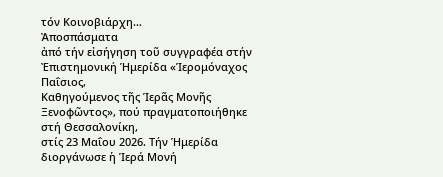τόν Κοινοβιάρχη…
Ἀποσπάσματα
ἀπό τήν εἰσήγηση τοῦ συγγραφέα στήν Ἐπιστημονική Ἡμερίδα «Ἱερομόναχος Παΐσιος,
Καθηγούμενος τῆς Ἱερᾶς Μονῆς Ξενοφῶντος», πού πραγματοποιήθηκε στή Θεσσαλονίκη,
στίς 23 Μαΐου 2026. Τήν Ἡμερίδα διοργάνωσε ἡ Ἱερά Μονή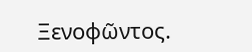Ξενοφῶντος.